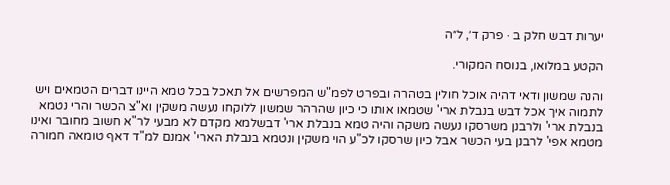יערות דבש חלק ב · פרק ד׳, ל״ה

הקטע במלואו, בנוסח המקורי.

והנה שמשון ודאי דהיה אוכל חולין בטהרה ובפרט לפמ"ש המפרשים אל תאכל בכל טמא היינו דברים הטמאים ויש לתמוה איך אכל דבש בנבלת ארי' שטמאו אותו כי כיון שהרהר שמשון ללוקחו נעשה משקין וא"צ הכשר והרי נטמא בנבלת ארי' ולרבנן משרסקו נעשה משקה והיה טמא בנבלת ארי' דבשלמא מקדם לא מבעי לר"א חשוב מחובר ואינו מטמא אפי' לרבנן בעי הכשר אבל כיון שרסקו לכ"ע הוי משקין ונטמא בנבלת הארי' אמנם למ"ד דאף טומאה חמורה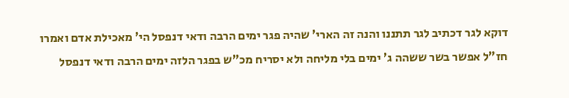דוקא לגר דכתיב לגר תתננו והנה זה הארי' שהיה פגר ימים הרבה ודאי דנפסל הי' מאכילת אדם ואמרו חז"ל אפשר בשר ששהה ג' ימים בלי מליחה ולא יסריח מכ"ש בפגר הלזה ימים הרבה ודאי דנפסל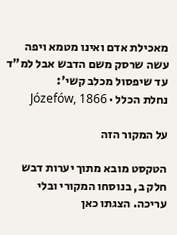מאכילת אדם ואינו מטמא ויפה עשה שרסק משם הדבש אבל למ"ד עד שיפסול מכלב קשי':
נחלת הכלל · Józefów, 1866

על המקור הזה

הטקסט מובא מתוך יערות דבש חלק ב, בנוסחו המקורי ובלי עריכה. הצגתו כאן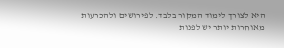היא לצורך לימוד המקור בלבד. לפירושים ולהכרעות מאוחרות יותר יש לפנות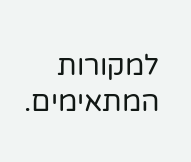למקורות המתאימים.